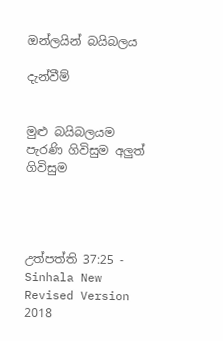ඔන්ලයින් බයිබලය

දැන්වීම්


මුළු බයිබලයම පැරණි ගිවිසුම අලුත් ගිවිසුම




උත්පත්ති 37:25 - Sinhala New Revised Version 2018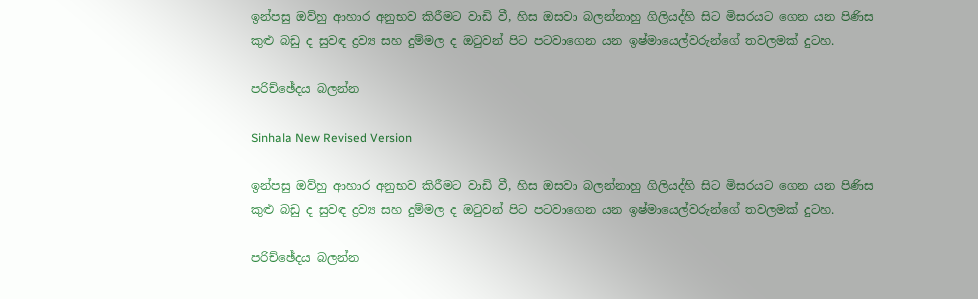ඉන්පසු ඔව්හු ආහාර අනුභව කිරීමට වාඩි වී, හිස ඔසවා බලන්නාහු ගිලියද්හි සිට මිසරයට ගෙන යන පිණිස කුළු බඩු ද සුවඳ ද්‍රව්‍ය සහ දුම්මල ද ඔටුවන් පිට පටවාගෙන යන ඉෂ්මායෙල්වරුන්ගේ තවලමක් දුටහ.

පරිච්ඡේදය බලන්න

Sinhala New Revised Version

ඉන්පසු ඔව්හු ආහාර අනුභව කිරීමට වාඩි වී, හිස ඔසවා බලන්නාහු ගිලියද්හි සිට මිසරයට ගෙන යන පිණිස කුළු බඩු ද සුවඳ ද්‍රව්‍ය සහ දුම්මල ද ඔටුවන් පිට පටවාගෙන යන ඉෂ්මායෙල්වරුන්ගේ තවලමක් දුටහ.

පරිච්ඡේදය බලන්න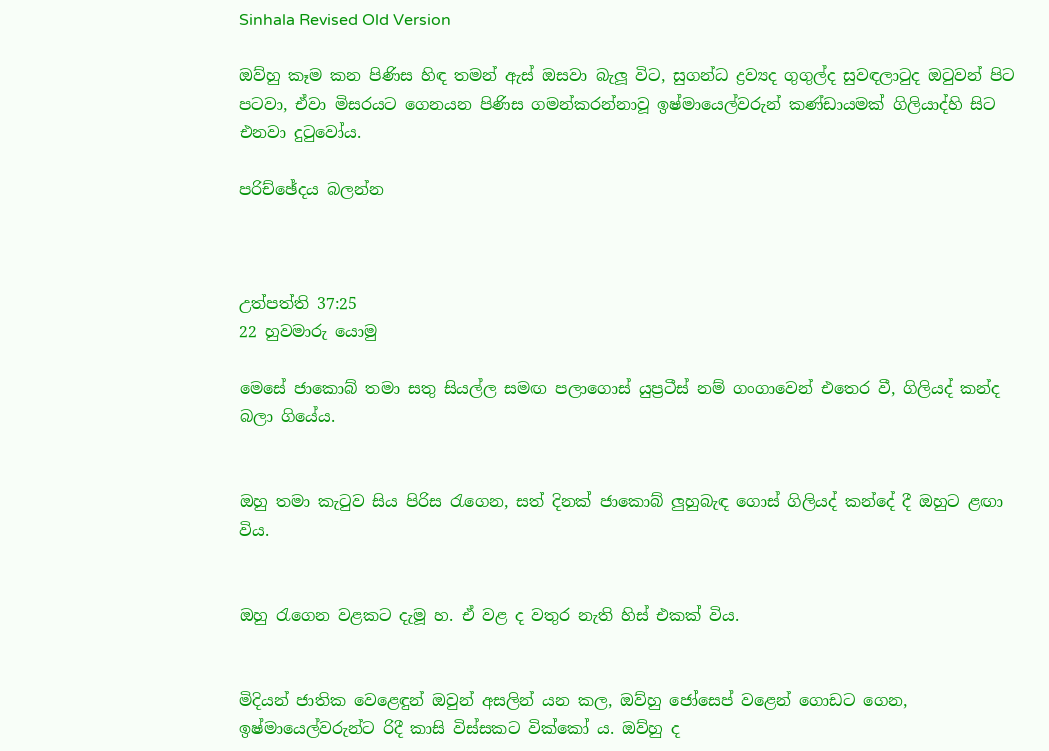Sinhala Revised Old Version

ඔව්හු කෑම කන පිණිස හිඳ තමන් ඇස් ඔසවා බැලූ විට, සුගන්ධ ද්‍රව්‍යද ගුගුල්ද සුවඳලාටුද ඔටුවන් පිට පටවා, ඒවා මිසරයට ගෙනයන පිණිස ගමන්කරන්නාවූ ඉෂ්මායෙල්වරුන් කණ්ඩායමක් ගිලියාද්හි සිට එනවා දුටුවෝය.

පරිච්ඡේදය බලන්න



උත්පත්ති 37:25
22 හුවමාරු යොමු

මෙසේ ජාකොබ් තමා සතු සියල්ල සමඟ පලාගොස් යුප්‍රටීස් නම් ගංගාවෙන් එතෙර වී, ගිලියද් කන්ද බලා ගියේය.


ඔහු තමා කැටුව සිය පිරිස රැගෙන, සත් දිනක් ජාකොබ් ලුහුබැඳ ගොස් ගිලියද් කන්දේ දී ඔහුට ළඟා විය.


ඔහු රැගෙන වළකට දැමූ හ. ඒ වළ ද වතුර නැති හිස් එකක් විය.


මිදියන් ජාතික වෙළෙඳුන් ඔවුන් අසලින් යන කල, ඔව්හු ජෝසෙප් වළෙන් ගොඩට ගෙන, ඉෂ්මායෙල්වරුන්ට රිදී කාසි විස්සකට වික්කෝ ය. ඔව්හු ද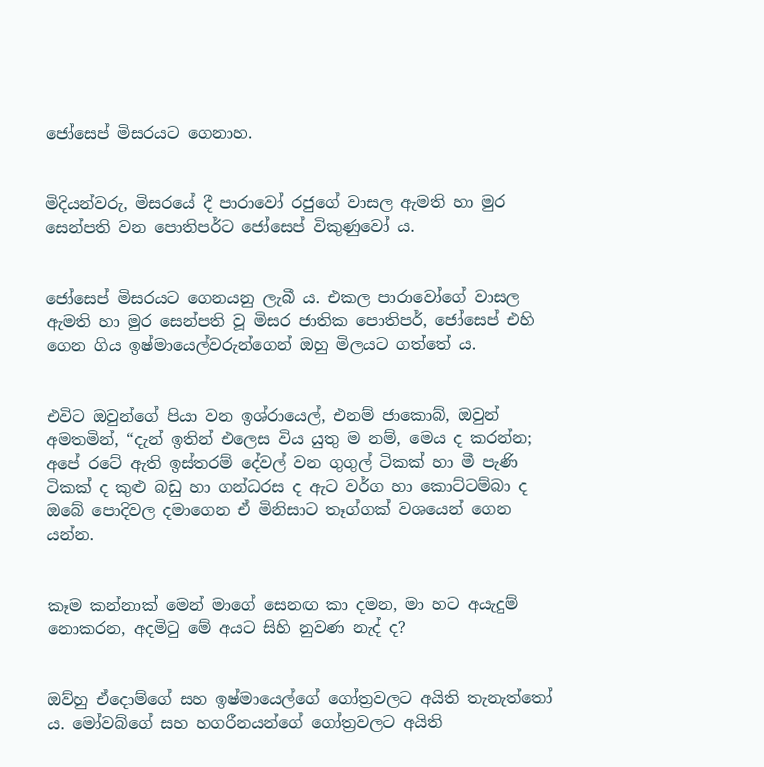ජෝසෙප් මිසරයට ගෙනාහ.


මිදියන්වරු, මිසරයේ දී පාරාවෝ රජුගේ වාසල ඇමති හා මුර සෙන්පති වන පොතිපර්ට ජෝසෙප් විකුණුවෝ ය.


ජෝසෙප් මිසරයට ගෙනයනු ලැබී ය. එකල පාරාවෝගේ වාසල ඇමති හා මුර සෙන්පති වූ මිසර ජාතික පොතිපර්, ජෝසෙප් එහි ගෙන ගිය ඉෂ්මායෙල්වරුන්ගෙන් ඔහු මිලයට ගත්තේ ය.


එවිට ඔවුන්ගේ පියා වන ඉශ්රායෙල්, එනම් ජාකොබ්, ඔවුන් අමතමින්, “දැන් ඉතින් එලෙස විය යුතු ම නම්, මෙය ද කරන්න; අපේ රටේ ඇති ඉස්තරම් දේවල් වන ගුගුල් ටිකක් හා මී පැණි ටිකක් ද කුළු බඩු හා ගන්ධරස ද ඇට වර්ග හා කොට්ටම්බා ද ඔබේ පොදිවල දමාගෙන ඒ මිනිසාට තෑග්ගක් වශයෙන් ගෙන යන්න.


කෑම කන්නාක් මෙන් මාගේ සෙනඟ කා දමන, මා හට අයැදුම් නොකරන, අදමිටු මේ අයට සිහි නුවණ නැද් ද?


ඔව්හු ඒදොම්ගේ සහ ඉෂ්මායෙල්ගේ ගෝත්‍රවලට අයිති තැනැත්තෝ ය. මෝවබ්ගේ සහ හගරීනයන්ගේ ගෝත්‍රවලට අයිති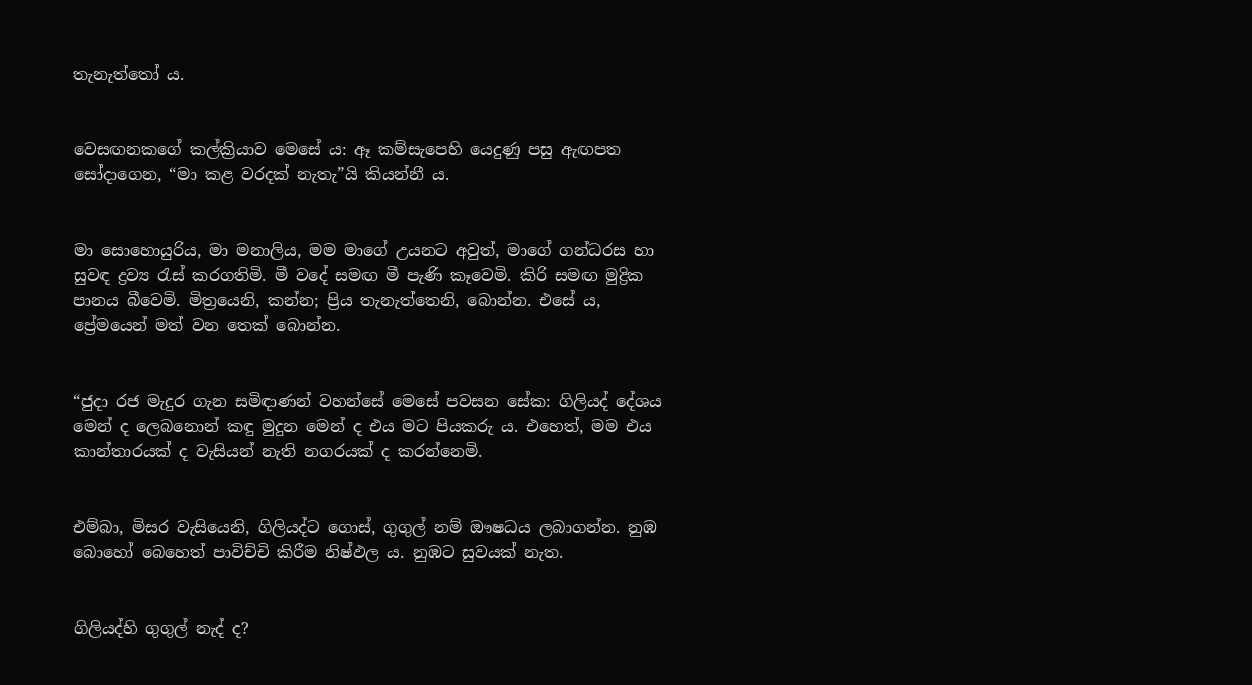තැනැත්තෝ ය.


වෙසඟනකගේ කල්ක්‍රියාව මෙසේ ය: ඈ කම්සැපෙහි යෙදුණු පසු ඇඟපත සෝදාගෙන, “මා කළ වරදක් නැතැ”යි කියන්නී ය.


මා සොහොයුරිය, මා මනාලිය, මම මාගේ උයනට අවුත්, මාගේ ගන්ධරස හා සුවඳ ද්‍රව්‍ය රැස් කරගතිමි. මී වදේ සමඟ මී පැණි කෑවෙමි. කිරි සමඟ මුද්‍රික පානය බීවෙමි. මිත්‍රයෙනි, කන්න; ප්‍රිය තැනැත්තෙනි, බොන්න. එසේ ය, ප්‍රේමයෙන් මත් වන තෙක් බොන්න.


“ජුදා රජ මැදුර ගැන සමිඳාණන් වහන්සේ මෙසේ පවසන සේක: ගිලියද් දේශය මෙන් ද ලෙබනොන් කඳු මුදුන මෙන් ද එය මට පියකරු ය. එහෙත්, මම එය කාන්තාරයක් ද වැසියන් නැති නගරයක් ද කරන්නෙමි.


එම්බා, මිසර වැසියෙනි, ගිලියද්ට ගොස්, ගුගුල් නම් ඖෂධය ලබාගන්න. නුඹ බොහෝ බෙහෙත් පාවිච්චි කිරීම නිෂ්ඵල ය. නුඹට සුවයක් නැත.


ගිලියද්හි ගුගුල් නැද් ද?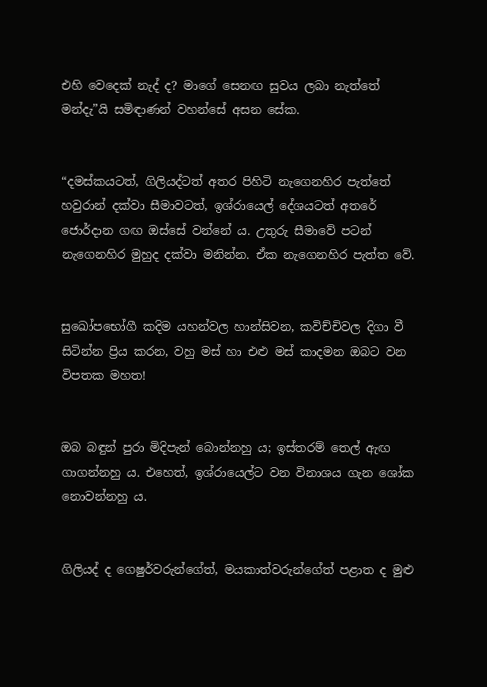එහි වෙදෙක් නැද් ද? මාගේ සෙනඟ සුවය ලබා නැත්තේ මන්දැ”යි සමිඳාණන් වහන්සේ අසන සේක.


“දමස්කයටත්, ගිලියද්ටත් අතර පිහිටි නැගෙනහිර පැත්තේ හවුරාන් දක්වා සීමාවටත්, ඉශ්රායෙල් දේශයටත් අතරේ ජොර්දාන ගඟ ඔස්සේ වන්නේ ය. උතුරු සීමාවේ පටන් නැගෙනහිර මුහුද දක්වා මනින්න. ඒක නැගෙනහිර පැත්ත වේ.


සුඛෝපභෝගී කදිම යහන්වල හාන්සිවන, කවිච්චිවල දිගා වී සිටින්න ප්‍රිය කරන, වහු මස් හා එළු මස් කාදමන ඔබට වන විපතක මහත!


ඔබ බඳුන් පුරා මිදිපැන් බොන්නහු ය; ඉස්තරම් තෙල් ඇඟ ගාගන්නහු ය. එහෙත්, ඉශ්රායෙල්ට වන විනාශය ගැන ශෝක නොවන්නහු ය.


ගිලියද් ද ගෙෂුර්වරුන්ගේත්, මයකාත්වරුන්ගේත් පළාත ද මුළු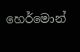හෙර්මොන්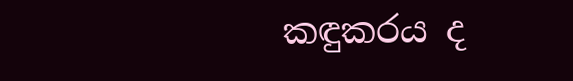කඳුකරය ද